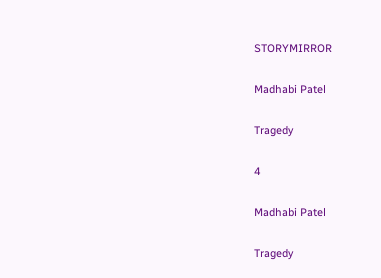STORYMIRROR

Madhabi Patel

Tragedy

4

Madhabi Patel

Tragedy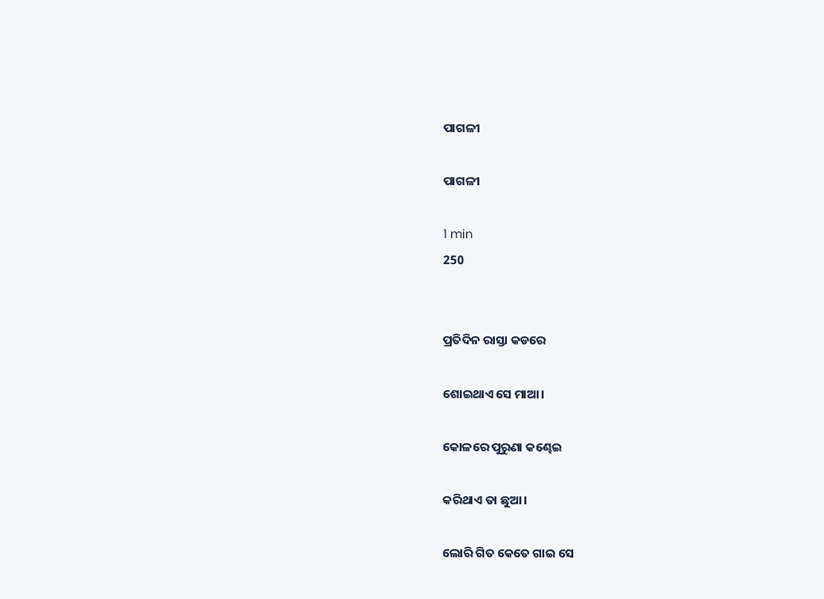ପାଗଳୀ

ପାଗଳୀ

1 min
250


ପ୍ରତିଦିନ ରାସ୍ତା କଡରେ

ଶୋଇଥାଏ ସେ ମାଆ।

କୋଳରେ ପୁରୁଣା କଣ୍ଢେଇ

କରିଥାଏ ତା ଛୁଆ।

ଲୋରି ଗିତ କେତେ ଗାଇ ସେ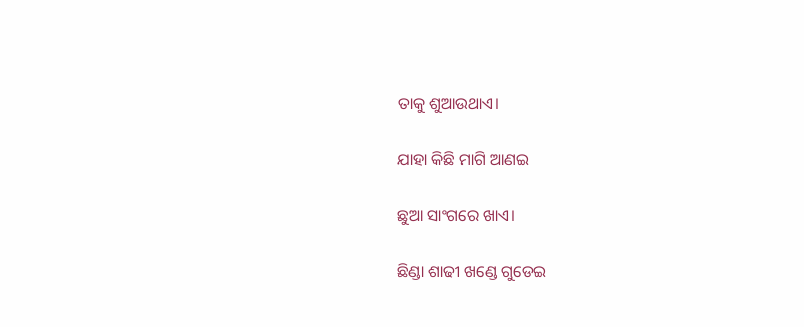ତାକୁ ଶୁଆଉଥାଏ।

ଯାହା କିଛି ମାଗି ଆଣଇ

ଛୁଆ ସାଂଗରେ ଖାଏ।

ଛିଣ୍ଡା ଶାଢୀ ଖଣ୍ଡେ ଗୁଡେଇ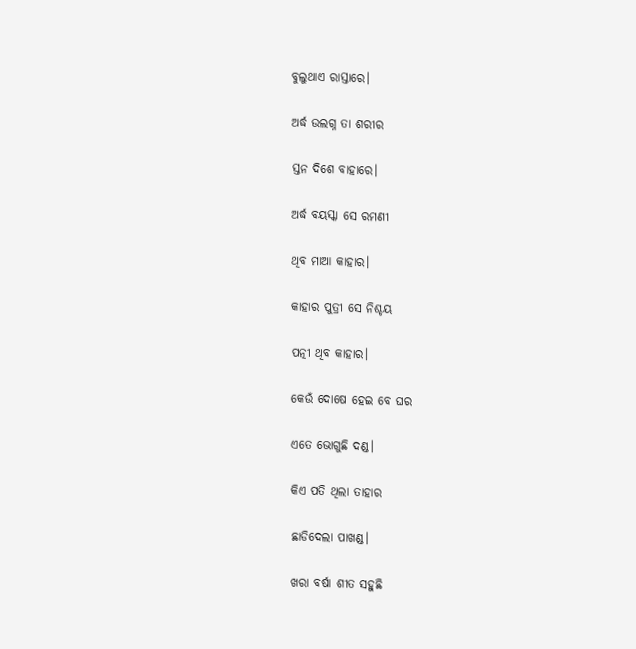ବୁଲୁଥାଏ ରାସ୍ତାରେ।

ଅର୍ଦ୍ଧ ଉଲଗ୍ନ ତା ଶରୀର

ସ୍ତନ ଦିଶେ ବାହାରେ।

ଅର୍ଦ୍ଧ ବୟସ୍କା ସେ ରମଣୀ

ଥିବ ମାଆ କାହାର।

କାହାର ପୁତ୍ରୀ ସେ ନିଶ୍ଚୟ

ପତ୍ନୀ ଥିବ କାହାର।

କେଉଁ ଦୋଷେ ହେଇ ବେ ଘର

ଏତେ ଭୋଗୁଛି ଦଣ୍ଡ।

କିଏ ପତି ଥିଲା ତାହାର

ଛାଡିଦେଲା ପାଖଣ୍ଡ।

ଖରା ବର୍ଷା ଶୀତ ସହୁଛି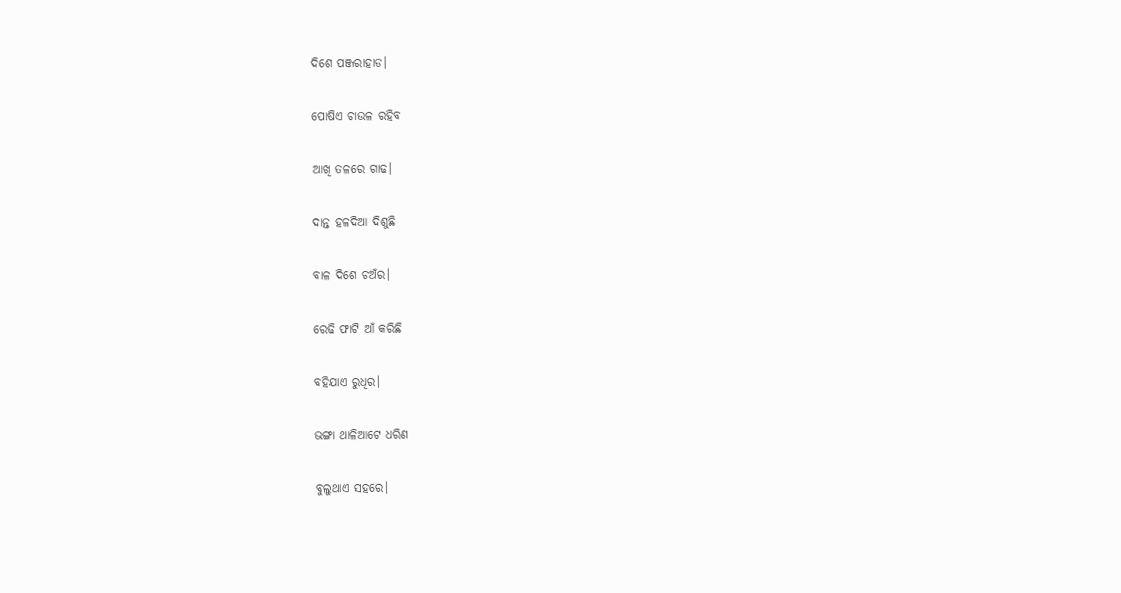ଦିଶେ ପଞ୍ଜରାହାଡ।

ପୋଷିଏ ଚାଉଳ ରହିବ

ଆଖି ତଳରେ ଗାଢ।

ଦାନ୍ତ ହଳଦିଆ ଦିଶୁଛି

ବାଳ ଦିଶେ ଚଅଁର।

ରେଢି ଫାଟି ଆଁ କରିଛି

ବହିଯାଏ ରୁଧିର।

ଭଙ୍ଗା ଥାଳିଆଟେ ଧରିଣ

ବୁଲୁଥାଏ ସହରେ।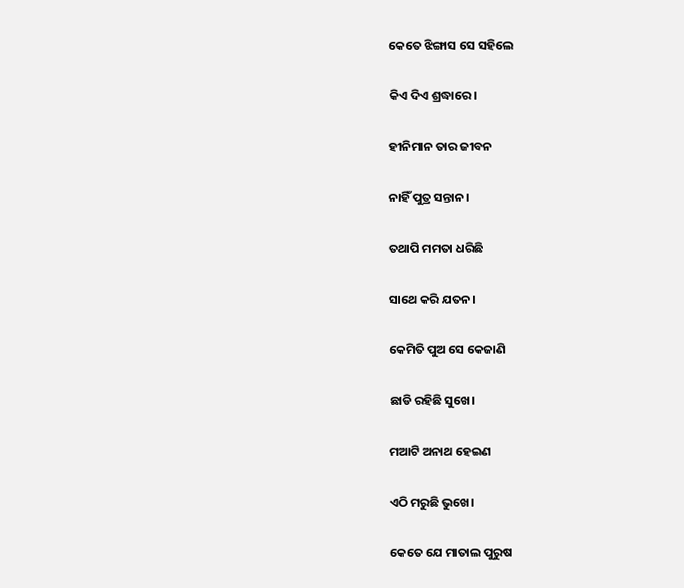କେତେ ଝିଙ୍ଗାସ ସେ ସହିଲେ

କିଏ ଦିଏ ଶ୍ରଦ୍ଧାରେ।

ହୀନିମାନ ତାର ଜୀବନ

ନାହିଁ ପୁତ୍ର ସନ୍ତାନ।

ତଥାପି ମମତା ଧରିଛି

ସାଥେ କରି ଯତନ।

କେମିତି ପୁଅ ସେ କେଜାଣି

ଛାଡି ରହିଛି ସୁଖେ।

ମଆଟି ଅନାଥ ହେଇଣ

ଏଠି ମରୁଛି ଭୁଖେ।

କେତେ ଯେ ମାତାଲ ପୁରୁଷ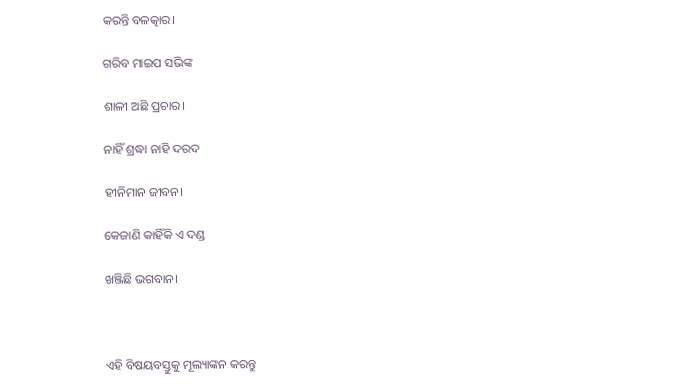କରନ୍ତି ବଳତ୍କାର।

ଗରିବ ମାଇପ ସଭିଙ୍କ

ଶାଳୀ ଅଛି ପ୍ରଚାର।

ନାହିଁ ଶ୍ରଦ୍ଧା ନାହି ଦରଦ

ହୀନିମାନ ଜୀବନ।

କେଜାଣି କାହିଁକି ଏ ଦଣ୍ଡ

ଖଞ୍ଜିଛି ଭଗବାନ।



ଏହି ବିଷୟବସ୍ତୁକୁ ମୂଲ୍ୟାଙ୍କନ କରନ୍ତୁ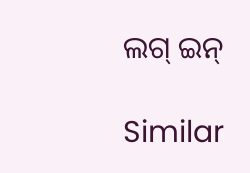ଲଗ୍ ଇନ୍

Similar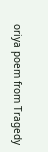oriya poem from Tragedy